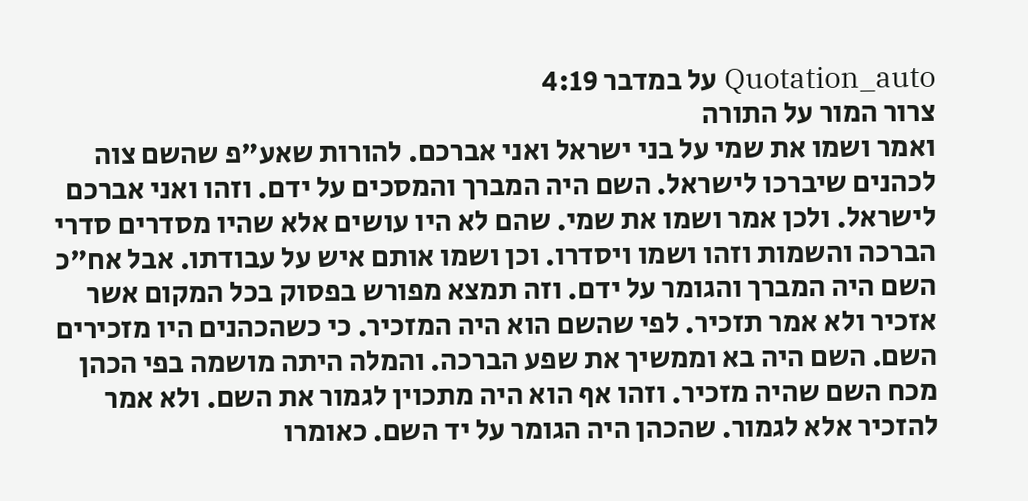Quotation_auto על במדבר 4:19
צרור המור על התורה
ואמר ושמו את שמי על בני ישראל ואני אברכם. להורות שאע"פ שהשם צוה לכהנים שיברכו לישראל. השם היה המברך והמסכים על ידם. וזהו ואני אברכם לישראל. ולכן אמר ושמו את שמי. שהם לא היו עושים אלא שהיו מסדרים סדרי הברכה והשמות וזהו ושמו ויסדרו. וכן ושמו אותם איש על עבודתו. אבל אח"כ השם היה המברך והגומר על ידם. וזה תמצא מפורש בפסוק בכל המקום אשר אזכיר ולא אמר תזכיר. לפי שהשם הוא היה המזכיר. כי כשהכהנים היו מזכירים השם. השם היה בא וממשיך את שפע הברכה. והמלה היתה מושמה בפי הכהן מכח השם שהיה מזכיר. וזהו אף הוא היה מתכוין לגמור את השם. ולא אמר להזכיר אלא לגמור. שהכהן היה הגומר על יד השם. כאומרו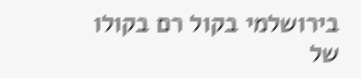בירושלמי בקול רם בקולו של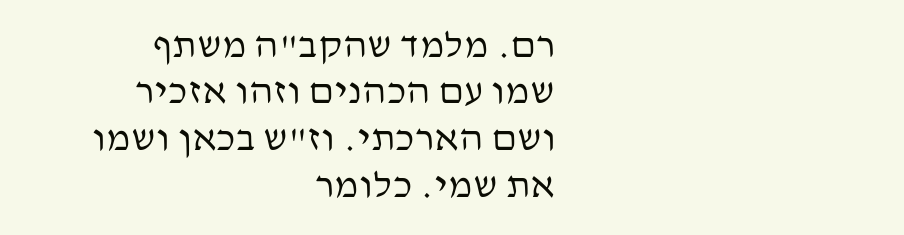רם. מלמד שהקב"ה משתף שמו עם הכהנים וזהו אזכיר ושם הארכתי. וז"ש בכאן ושמו את שמי. כלומר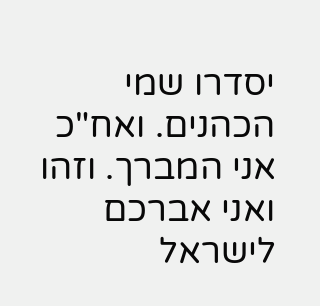יסדרו שמי הכהנים. ואח"כ אני המברך. וזהו ואני אברכם לישראל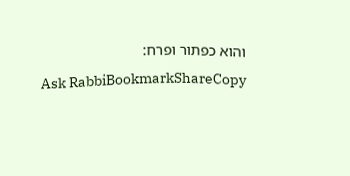והוא כפתור ופרח:
Ask RabbiBookmarkShareCopy